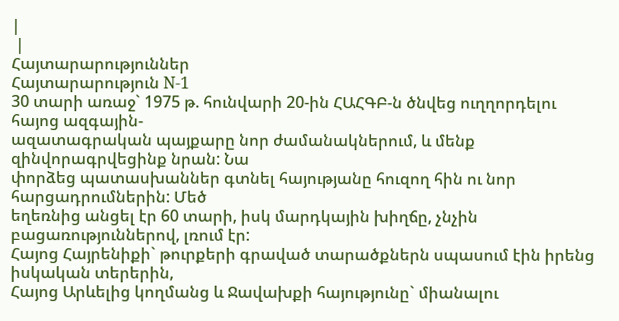|
 |
Հայտարարություններ
Հայտարարություն N-1
30 տարի առաջ` 1975 թ. հունվարի 20-ին ՀԱՀԳԲ-ն ծնվեց ուղղորդելու հայոց ազգային-
ազատագրական պայքարը նոր ժամանակներում, և մենք զինվորագրվեցինք նրան: Նա
փորձեց պատասխաններ գտնել հայությանը հուզող հին ու նոր հարցադրումներին: Մեծ
եղեռնից անցել էր 60 տարի, իսկ մարդկային խիղճը, չնչին բացառություններով, լռում էր:
Հայոց Հայրենիքի` թուրքերի գրաված տարածքներն սպասում էին իրենց իսկական տերերին,
Հայոց Արևելից կողմանց և Ջավախքի հայությունը` միանալու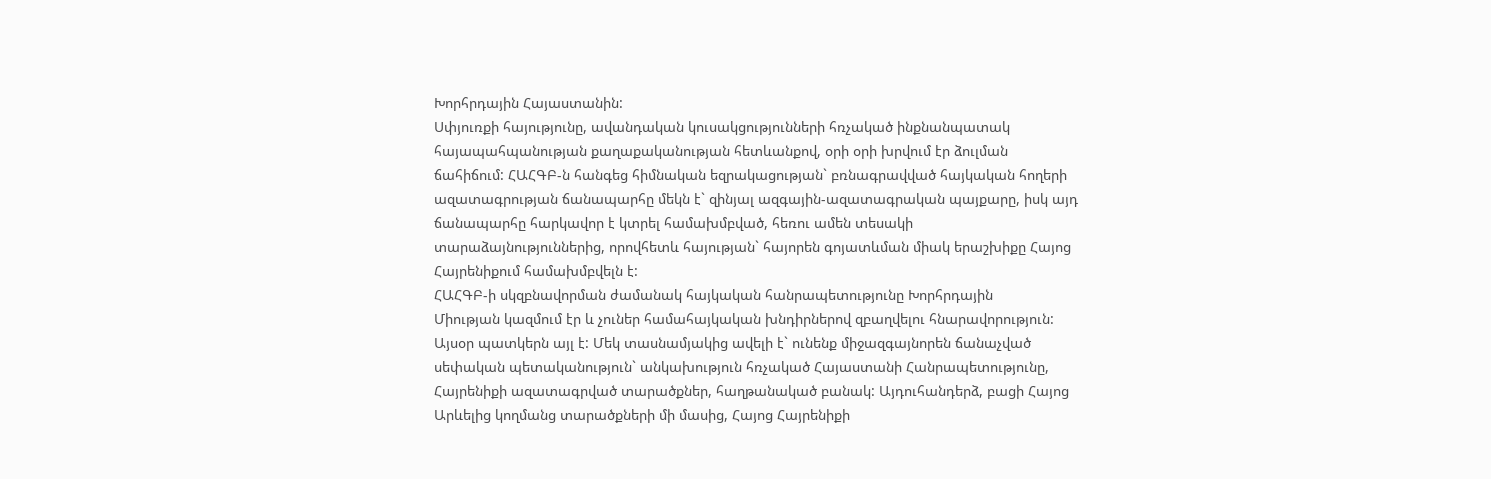Խորհրդային Հայաստանին:
Սփյուռքի հայությունը, ավանդական կուսակցությունների հռչակած ինքնանպատակ
հայապահպանության քաղաքականության հետևանքով, օրի օրի խրվում էր ձուլման
ճահիճում: ՀԱՀԳԲ-ն հանգեց հիմնական եզրակացության` բռնագրավված հայկական հողերի
ազատագրության ճանապարհը մեկն է` զինյալ ազգային-ազատագրական պայքարը, իսկ այդ
ճանապարհը հարկավոր է կտրել համախմբված, հեռու ամեն տեսակի
տարաձայնություններից, որովհետև հայության` հայորեն գոյատևման միակ երաշխիքը Հայոց
Հայրենիքում համախմբվելն է:
ՀԱՀԳԲ-ի սկզբնավորման ժամանակ հայկական հանրապետությունը Խորհրդային
Միության կազմում էր և չուներ համահայկական խնդիրներով զբաղվելու հնարավորություն:
Այսօր պատկերն այլ է: Մեկ տասնամյակից ավելի է` ունենք միջազգայնորեն ճանաչված
սեփական պետականություն` անկախություն հռչակած Հայաստանի Հանրապետությունը,
Հայրենիքի ազատագրված տարածքներ, հաղթանակած բանակ: Այդուհանդերձ, բացի Հայոց
Արևելից կողմանց տարածքների մի մասից, Հայոց Հայրենիքի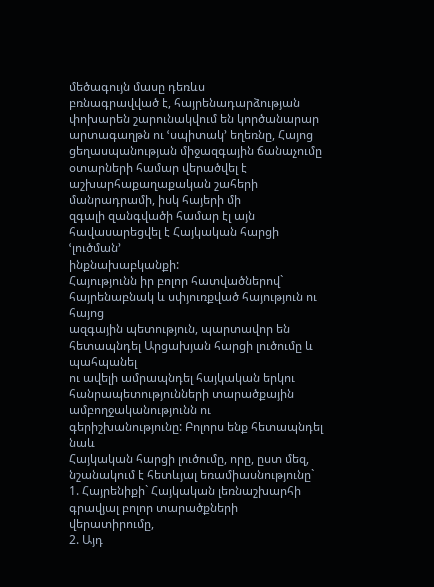մեծագույն մասը դեռևս
բռնագրավված է, հայրենադարձության փոխարեն շարունակվում են կործանարար
արտագաղթն ու ՙսպիտակ՚ եղեռնը, Հայոց ցեղասպանության միջազգային ճանաչումը
օտարների համար վերածվել է աշխարհաքաղաքական շահերի մանրադրամի, իսկ հայերի մի
զգալի զանգվածի համար էլ այն հավասարեցվել է Հայկական հարցի ՙլուծման՚
ինքնախաբկանքի:
Հայությունն իր բոլոր հատվածներով` հայրենաբնակ և սփյուռքված հայություն ու հայոց
ազգային պետություն, պարտավոր են հետապնդել Արցախյան հարցի լուծումը և պահպանել
ու ավելի ամրապնդել հայկական երկու հանրապետությունների տարածքային
ամբողջականությունն ու գերիշխանությունը: Բոլորս ենք հետապնդել նաև
Հայկական հարցի լուծումը, որը, ըստ մեզ, նշանակում է հետևյալ եռամիասնությունը`
1. Հայրենիքի` Հայկական լեռնաշխարհի գրավյալ բոլոր տարածքների վերատիրումը,
2. Այդ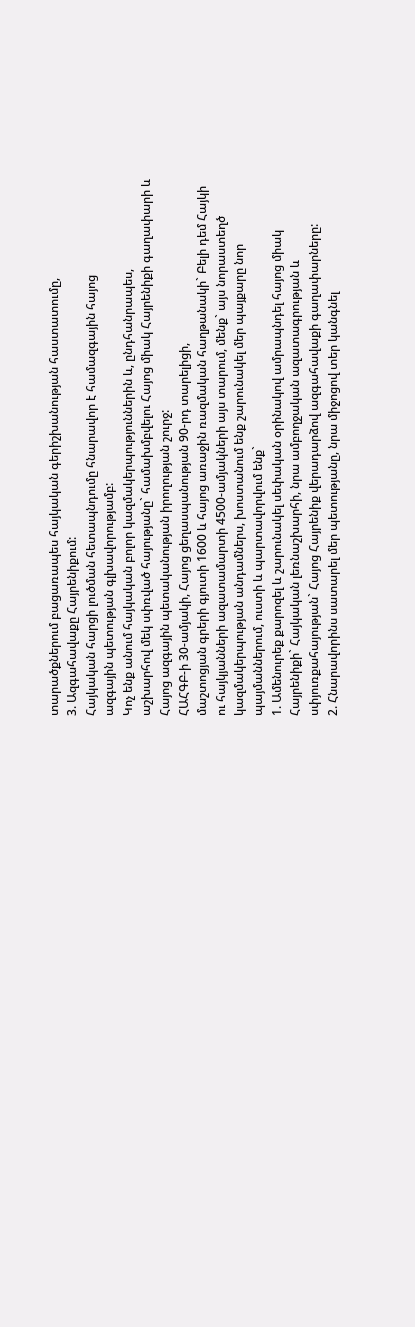տարածքներում բացառապես հայկական գերիշխանության հաստատումը,
3. Ազգահավաքը Հայրենիքում:
Հայկական հարցի լուծման հետապնդումը հնարավոր է համազգային հայոց
ազգային պետության գլխավորությամբ:
Կոչ ենք անում հայկական բոլոր կազմակերպություններին և, ընդհանրապես,
աշխարհով մեկ սփռված հայությանը` համախմբվելու Հայոց միակ Հայրենիքի գաղափարի և
Հայոց ազգային պետականության իրողության շուրջ:
ՀԱՀԳԲ-ի 30-ամյակի, Հայոց ցեղասպանության 90-րդ տարելիցի,
մաշտոցյան գրերի գյուտի 1600 և հայոց առաջին ռազմական հաղթանակի` Բելի դեմ Հայկի
ու հայկյանների ազատամարտի 4500-ամյակների այս տարում, մենք` այս նորաստեղծ
կազմակերպության անդամներս, խոստանում ենք շարունակել մեր պայքարը նոր
պայմաններում, ուստի և պարտավորվում ենք`
1. Ամենուրեք քարոզել և շարունակել սեփական օրինակով ամրապնդել հայոց միակ
Հայրենիքի` Հայկական լեռնաշխարհի, նրա ամբողջական ազատագրության և
սփյուռքահայության` Հայոց Հայրենիք վերադարձով ազգահավաքի գաղափարները:
2. Հնարավորինս սատարել մեր պետությանը, նրա միջոցով տեր կանգնել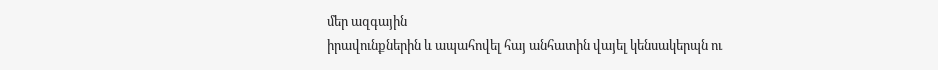մեր ազգային
իրավունքներին և ապահովել հայ անհատին վայել կենսակերպն ու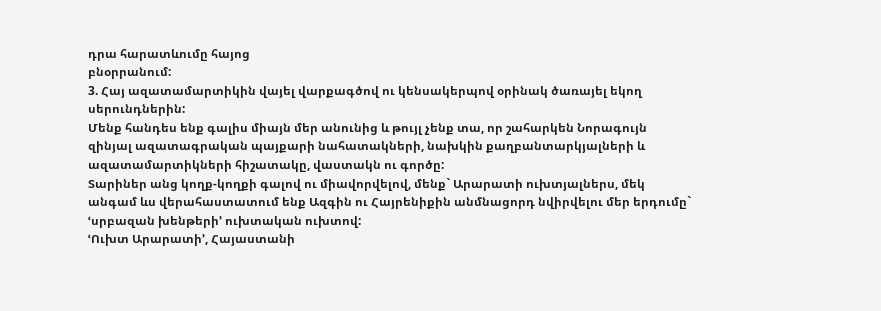դրա հարատևումը հայոց
բնօրրանում:
3. Հայ ազատամարտիկին վայել վարքագծով ու կենսակերպով օրինակ ծառայել եկող
սերունդներին:
Մենք հանդես ենք գալիս միայն մեր անունից և թույլ չենք տա, որ շահարկեն Նորագույն
զինյալ ազատագրական պայքարի նահատակների, նախկին քաղբանտարկյալների և
ազատամարտիկների հիշատակը, վաստակն ու գործը:
Տարիներ անց կողք-կողքի գալով ու միավորվելով, մենք` Արարատի ուխտյալներս, մեկ
անգամ ևս վերահաստատում ենք Ազգին ու Հայրենիքին անմնացորդ նվիրվելու մեր երդումը`
ՙսրբազան խենթերի՚ ուխտական ուխտով:
ՙՈւխտ Արարատի՚, Հայաստանի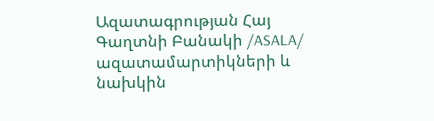Ազատագրության Հայ Գաղտնի Բանակի /ASALA/ ազատամարտիկների և նախկին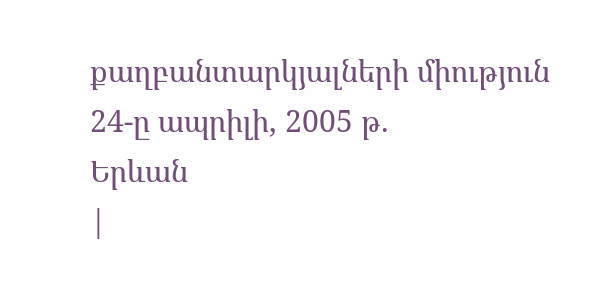քաղբանտարկյալների միություն
24-ը ապրիլի, 2005 թ.
Երևան
|